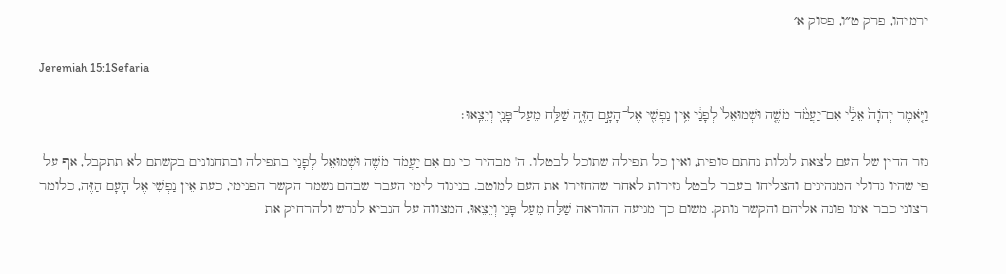ירמיהו, פרק ט״ו, פסוק א׳

Jeremiah 15:1Sefaria

וַיֹּ֤אמֶר יְהֹוָה֙ אֵלַ֔י אִם־יַעֲמֹ֨ד מֹשֶׁ֤ה וּשְׁמוּאֵל֙ לְפָנַ֔י אֵ֥ין נַפְשִׁ֖י אֶל־הָעָ֣ם הַזֶּ֑ה שַׁלַּ֥ח מֵעַל־פָּנַ֖י וְיֵצֵֽאוּ׃

גזר הדין של העם לצאת לגלות נחתם סופית, ואין כל תפילה שתוכל לבטלו. ה' מבהיר כי גם אִם יַעֲמֹד מֹשֶׁה וּשְׁמוּאֵל לְפָנַי בתפילה ובתחנונים בקשתם לא תתקבל, אף על פי שהיו גדולי המנהיגים והצליחו בעבר לבטל גזירות לאחר שהחזירו את העם למוטב. בניגוד לימי העבר שבהם נשמר הקשר הפנימי, כעת אֵין נַפְשִׁי אֶל הָעָם הַזֶּה, כלומר רצוני כבר אינו פונה אליהם והקשר נותק. משום כך מגיעה ההוראה שַׁלַּח מֵעַל פָּנַי וְיֵצֵאוּ, המצווה על הנביא לגרש ולהרחיק את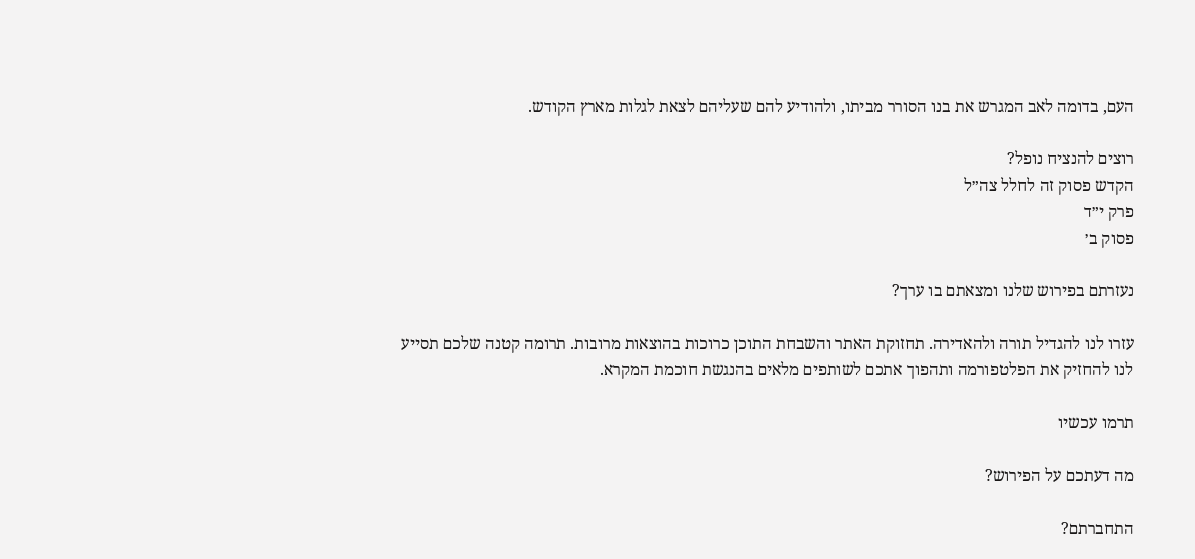העם, בדומה לאב המגרש את בנו הסורר מביתו, ולהודיע להם שעליהם לצאת לגלות מארץ הקודש.

רוצים להנציח נופל?
הקדש פסוק זה לחלל צה״ל
פרק י״ד
פסוק ב׳

נעזרתם בפירוש שלנו ומצאתם בו ערך?

עזרו לנו להגדיל תורה ולהאדירה. תחזוקת האתר והשבחת התוכן כרוכות בהוצאות מרובות. תרומה קטנה שלכם תסייע לנו להחזיק את הפלטפורמה ותהפוך אתכם לשותפים מלאים בהנגשת חוכמת המקרא.

תרמו עכשיו

מה דעתכם על הפירוש?

התחברתם?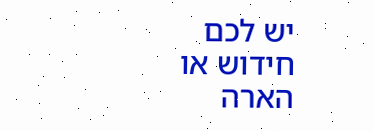יש לכם חידוש או הארה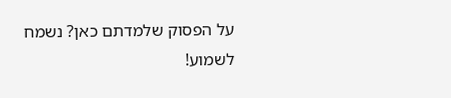על הפסוק שלמדתם כאן? נשמח לשמוע!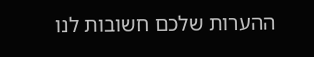ההערות שלכם חשובות לנו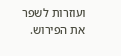ועוזרות לשפר את הפירוש.